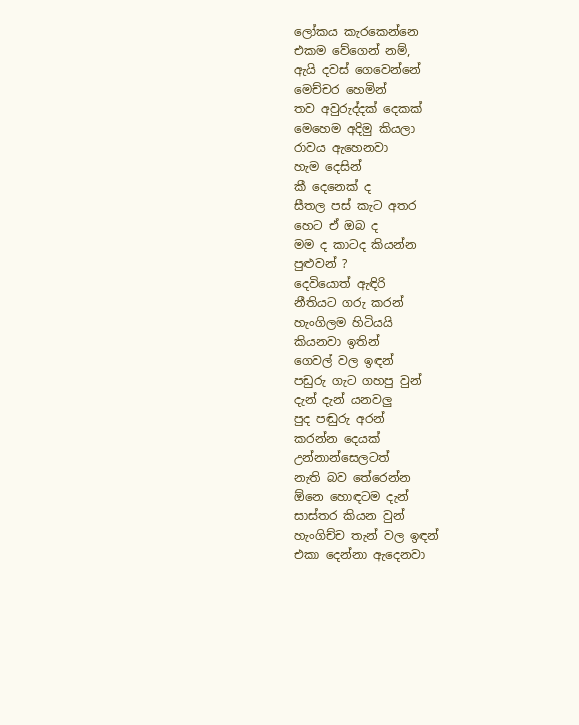ලෝකය කැරකෙන්නෙ
එකම වේගෙන් නම්,
ඇයි දවස් ගෙවෙන්නේ
මෙච්චර හෙමින්
තව අවුරුද්දක් දෙකක්
මෙහෙම අදිමු කියලා
රාවය ඇහෙනවා
හැම දෙසින්
කී දෙනෙක් ද
සීතල පස් කැට අතර
හෙට ඒ ඔබ ද
මම ද කාටද කියන්න
පුළුවන් ?
දෙවියොත් ඇඳිරි
නීතියට ගරු කරන්
හැංගිලම හිටියයි
කියනවා ඉතින්
ගෙවල් වල ඉඳන්
පඩුරු ගැට ගහපු වුන්
දැන් දැන් යනවලු
පුද පඬුරු අරන්
කරන්න දෙයක්
උන්නාන්සෙලටත්
නැති බව තේරෙන්න
ඕනෙ හොඳටම දැන්
සාස්තර කියන වුන්
හැංගිච්ච තැන් වල ඉඳන්
එකා දෙන්නා ඇදෙනවා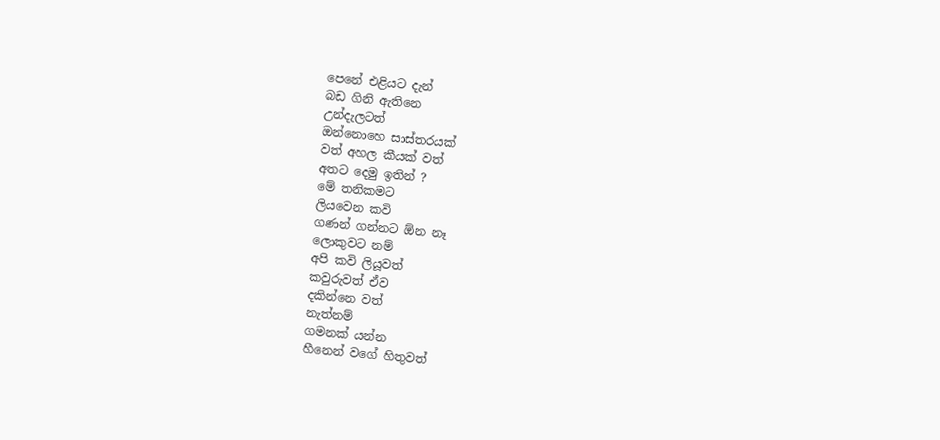පෙනේ එළියට දැන්
බඩ ගිනි ඇතිනෙ
උන්දැලටත්
ඔන්නොහෙ සාස්තරයක්
වත් අහල කීයක් වත්
අතට දෙමු ඉතින් ?
මේ තනිකමට
ලියවෙන කවි
ගණන් ගන්නට ඕන නෑ
ලොකුවට නම්
අපි කවි ලියූවත්
කවුරුවත් ඒව
දකින්නෙ වත්
නැත්නම්
ගමනක් යන්න
හීනෙන් වගේ හිතුවත්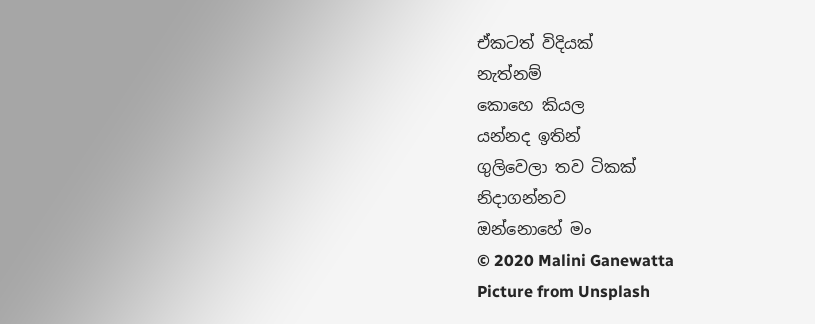ඒකටත් විදියක්
නැත්නම්
කොහෙ කියල
යන්නද ඉතින්
ගුලිවෙලා තව ටිකක්
නිදාගන්නව
ඔන්නොහේ මං
© 2020 Malini Ganewatta
Picture from Unsplash